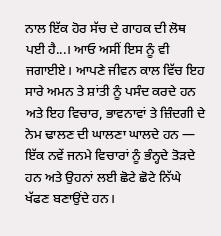ਨਾਲ ਇੱਕ ਹੋਰ ਸੱਚ ਦੇ ਗਾਹਕ ਦੀ ਲੋਥ ਪਈ ਹੈ...। ਆਓ ਅਸੀਂ ਇਸ ਨੂੰ ਵੀ ਜਗਾਈਏ। ਆਪਣੇ ਜੀਵਨ ਕਾਲ ਵਿੱਚ ਇਹ ਸਾਰੇ ਅਮਨ ਤੇ ਸ਼ਾਂਤੀ ਨੂੰ ਪਸੰਦ ਕਰਦੇ ਹਨ ਅਤੇ ਇਹ ਵਿਚਾਰ, ਭਾਵਨਾਵਾਂ ਤੇ ਜ਼ਿੰਦਗੀ ਦੇ ਨੇਮ ਢਾਲਣ ਦੀ ਘਾਲਣਾ ਘਾਲਦੇ ਹਨ — ਇੱਕ ਨਵੇਂ ਜਨਮੇ ਵਿਚਾਰਾਂ ਨੂੰ ਭੰਨ੍ਹਦੇ ਤੋੜਦੇ ਹਨ ਅਤੇ ਉਹਨਾਂ ਲਈ ਛੋਟੇ ਛੋਟੇ ਨਿੱਘੇ ਖੱਫਣ ਬਣਾਉਂਦੇ ਹਨ।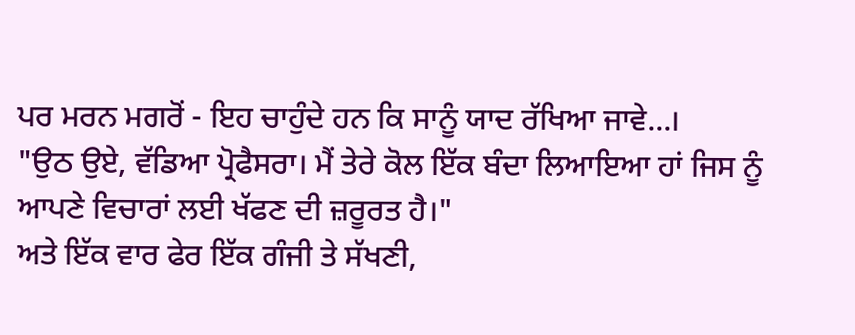ਪਰ ਮਰਨ ਮਗਰੋਂ - ਇਹ ਚਾਹੁੰਦੇ ਹਨ ਕਿ ਸਾਨੂੰ ਯਾਦ ਰੱਖਿਆ ਜਾਵੇ...।
"ਉਠ ਉਏ, ਵੱਡਿਆ ਪ੍ਰੋਫੈਸਰਾ। ਮੈਂ ਤੇਰੇ ਕੋਲ ਇੱਕ ਬੰਦਾ ਲਿਆਇਆ ਹਾਂ ਜਿਸ ਨੂੰ ਆਪਣੇ ਵਿਚਾਰਾਂ ਲਈ ਖੱਫਣ ਦੀ ਜ਼ਰੂਰਤ ਹੈ।"
ਅਤੇ ਇੱਕ ਵਾਰ ਫੇਰ ਇੱਕ ਗੰਜੀ ਤੇ ਸੱਖਣੀ,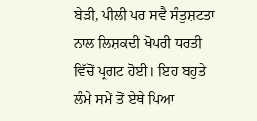ਬੇੜੀ, ਪੀਲੀ ਪਰ ਸਵੈ ਸੰਤੁਸ਼ਟਤਾ ਨਾਲ ਲਿਸ਼ਕਦੀ ਖੋਪਰੀ ਧਰਤੀ ਵਿੱਚੋਂ ਪ੍ਰਗਟ ਹੋਈ। ਇਹ ਬਹੁਤੇ ਲੰਮੇ ਸਮੇਂ ਤੋਂ ਏਥੇ ਪਿਆ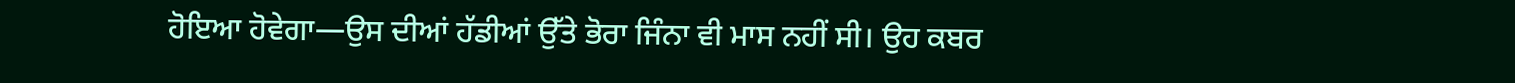ਹੋਇਆ ਹੋਵੇਗਾ—ਉਸ ਦੀਆਂ ਹੱਡੀਆਂ ਉੱਤੇ ਭੋਰਾ ਜਿੰਨਾ ਵੀ ਮਾਸ ਨਹੀਂ ਸੀ। ਉਹ ਕਬਰ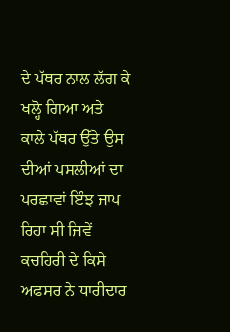ਦੇ ਪੱਥਰ ਨਾਲ ਲੱਗ ਕੇ ਖਲ੍ਹੋ ਗਿਆ ਅਤੇ ਕਾਲੇ ਪੱਥਰ ਉੱਤੇ ਉਸ ਦੀਆਂ ਪਸਲੀਆਂ ਦਾ ਪਰਛਾਵਾਂ ਇੰਝ ਜਾਪ ਰਿਹਾ ਸੀ ਜਿਵੇਂ ਕਚਹਿਰੀ ਦੇ ਕਿਸੇ ਅਫਸਰ ਨੇ ਧਾਰੀਦਾਰ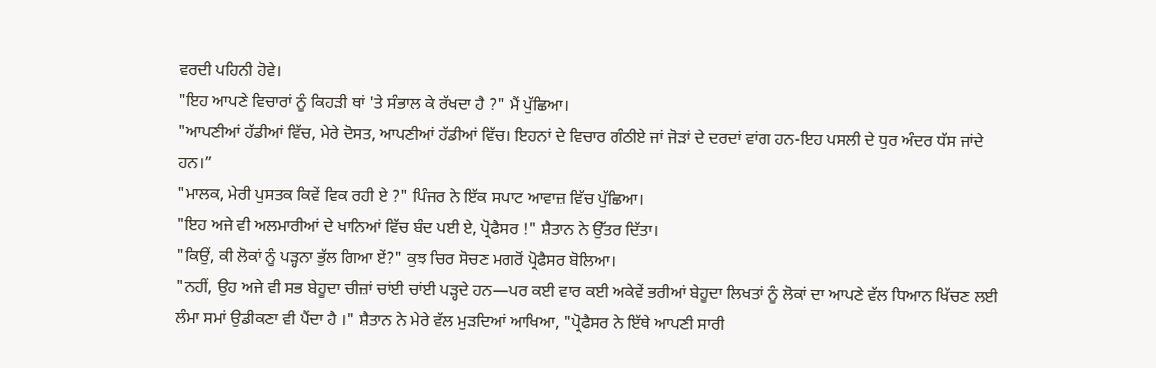ਵਰਦੀ ਪਹਿਨੀ ਹੋਵੇ।
"ਇਹ ਆਪਣੇ ਵਿਚਾਰਾਂ ਨੂੰ ਕਿਹੜੀ ਥਾਂ 'ਤੇ ਸੰਭਾਲ ਕੇ ਰੱਖਦਾ ਹੈ ?" ਮੈਂ ਪੁੱਛਿਆ।
"ਆਪਣੀਆਂ ਹੱਡੀਆਂ ਵਿੱਚ, ਮੇਰੇ ਦੋਸਤ, ਆਪਣੀਆਂ ਹੱਡੀਆਂ ਵਿੱਚ। ਇਹਨਾਂ ਦੇ ਵਿਚਾਰ ਗੰਠੀਏ ਜਾਂ ਜੋੜਾਂ ਦੇ ਦਰਦਾਂ ਵਾਂਗ ਹਨ-ਇਹ ਪਸਲੀ ਦੇ ਧੁਰ ਅੰਦਰ ਧੱਸ ਜਾਂਦੇ ਹਨ।”
"ਮਾਲਕ, ਮੇਰੀ ਪੁਸਤਕ ਕਿਵੇਂ ਵਿਕ ਰਹੀ ਏ ?" ਪਿੰਜਰ ਨੇ ਇੱਕ ਸਪਾਟ ਆਵਾਜ਼ ਵਿੱਚ ਪੁੱਛਿਆ।
"ਇਹ ਅਜੇ ਵੀ ਅਲਮਾਰੀਆਂ ਦੇ ਖਾਨਿਆਂ ਵਿੱਚ ਬੰਦ ਪਈ ਏ, ਪ੍ਰੋਫੈਸਰ !" ਸ਼ੈਤਾਨ ਨੇ ਉੱਤਰ ਦਿੱਤਾ।
"ਕਿਉਂ, ਕੀ ਲੋਕਾਂ ਨੂੰ ਪੜ੍ਹਨਾ ਭੁੱਲ ਗਿਆ ਏਂ?" ਕੁਝ ਚਿਰ ਸੋਚਣ ਮਗਰੋਂ ਪ੍ਰੋਫੈਸਰ ਬੋਲਿਆ।
"ਨਹੀਂ, ਉਹ ਅਜੇ ਵੀ ਸਭ ਬੇਹੂਦਾ ਚੀਜ਼ਾਂ ਚਾਂਈ ਚਾਂਈ ਪੜ੍ਹਦੇ ਹਨ—ਪਰ ਕਈ ਵਾਰ ਕਈ ਅਕੇਵੇਂ ਭਰੀਆਂ ਬੇਹੂਦਾ ਲਿਖਤਾਂ ਨੂੰ ਲੋਕਾਂ ਦਾ ਆਪਣੇ ਵੱਲ ਧਿਆਨ ਖਿੱਚਣ ਲਈ ਲੰਮਾ ਸਮਾਂ ਉਡੀਕਣਾ ਵੀ ਪੈਂਦਾ ਹੈ ।" ਸ਼ੈਤਾਨ ਨੇ ਮੇਰੇ ਵੱਲ ਮੁੜਦਿਆਂ ਆਖਿਆ, "ਪ੍ਰੋਫੈਸਰ ਨੇ ਇੱਥੇ ਆਪਣੀ ਸਾਰੀ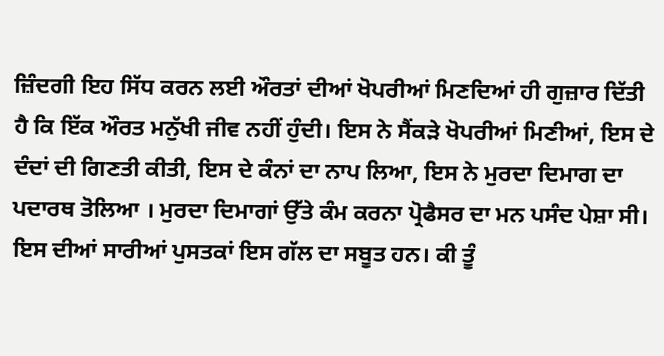ਜ਼ਿੰਦਗੀ ਇਹ ਸਿੱਧ ਕਰਨ ਲਈ ਔਰਤਾਂ ਦੀਆਂ ਖੋਪਰੀਆਂ ਮਿਣਦਿਆਂ ਹੀ ਗੁਜ਼ਾਰ ਦਿੱਤੀ ਹੈ ਕਿ ਇੱਕ ਔਰਤ ਮਨੁੱਖੀ ਜੀਵ ਨਹੀਂ ਹੁੰਦੀ। ਇਸ ਨੇ ਸੈਂਕੜੇ ਖੋਪਰੀਆਂ ਮਿਣੀਆਂ, ਇਸ ਦੇ ਦੰਦਾਂ ਦੀ ਗਿਣਤੀ ਕੀਤੀ, ਇਸ ਦੇ ਕੰਨਾਂ ਦਾ ਨਾਪ ਲਿਆ, ਇਸ ਨੇ ਮੁਰਦਾ ਦਿਮਾਗ ਦਾ ਪਦਾਰਥ ਤੋਲਿਆ । ਮੁਰਦਾ ਦਿਮਾਗਾਂ ਉੱਤੇ ਕੰਮ ਕਰਨਾ ਪ੍ਰੋਫੈਸਰ ਦਾ ਮਨ ਪਸੰਦ ਪੇਸ਼ਾ ਸੀ। ਇਸ ਦੀਆਂ ਸਾਰੀਆਂ ਪੁਸਤਕਾਂ ਇਸ ਗੱਲ ਦਾ ਸਬੂਤ ਹਨ। ਕੀ ਤੂੰ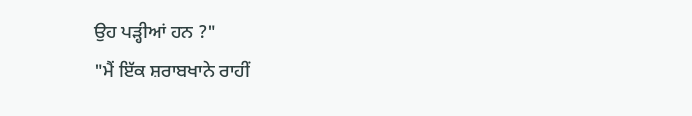ਉਹ ਪੜ੍ਹੀਆਂ ਹਨ ?"
"ਮੈਂ ਇੱਕ ਸ਼ਰਾਬਖਾਨੇ ਰਾਹੀਂ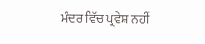ਮੰਦਰ ਵਿੱਚ ਪ੍ਰਵੇਸ਼ ਨਹੀਂ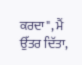ਕਰਦਾ", ਮੈਂ ਉੱਤਰ ਦਿੱਤਾ,